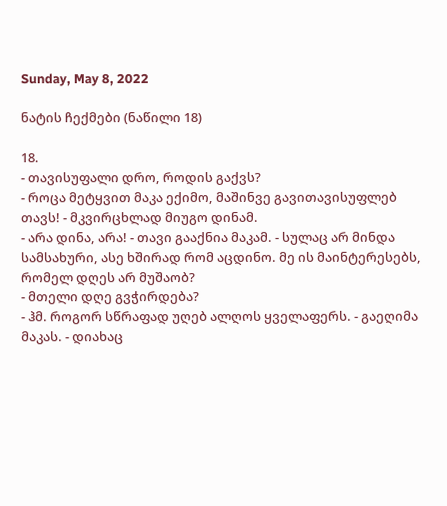Sunday, May 8, 2022

ნატის ჩექმები (ნაწილი 18)

18.
- თავისუფალი დრო, როდის გაქვს?
- როცა მეტყვით მაკა ექიმო, მაშინვე გავითავისუფლებ თავს! - მკვირცხლად მიუგო დინამ.
- არა დინა, არა! - თავი გააქნია მაკამ. - სულაც არ მინდა სამსახური, ასე ხშირად რომ აცდინო. მე ის მაინტერესებს, რომელ დღეს არ მუშაობ?
- მთელი დღე გვჭირდება?
- ჰმ. როგორ სწრაფად უღებ ალღოს ყველაფერს. - გაეღიმა მაკას. - დიახაც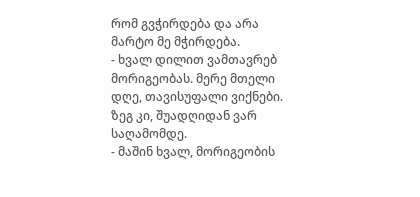რომ გვჭირდება და არა მარტო მე მჭირდება.
- ხვალ დილით ვამთავრებ მორიგეობას. მერე მთელი დღე, თავისუფალი ვიქნები. ზეგ კი, შუადღიდან ვარ საღამომდე.
- მაშინ ხვალ, მორიგეობის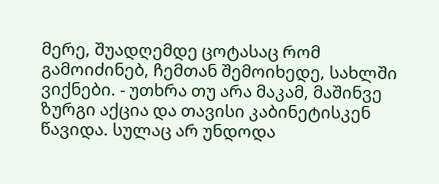მერე, შუადღემდე ცოტასაც რომ გამოიძინებ, ჩემთან შემოიხედე, სახლში ვიქნები. - უთხრა თუ არა მაკამ, მაშინვე ზურგი აქცია და თავისი კაბინეტისკენ წავიდა. სულაც არ უნდოდა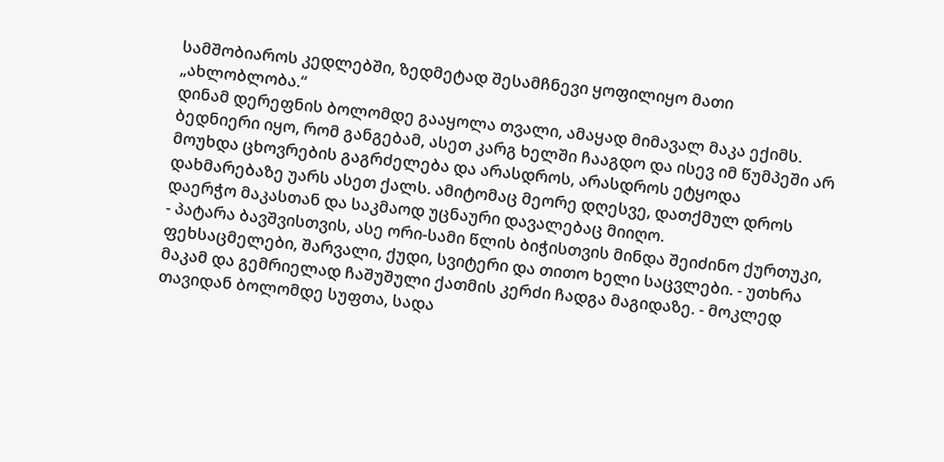სამშობიაროს კედლებში, ზედმეტად შესამჩნევი ყოფილიყო მათი „ახლობლობა.“
დინამ დერეფნის ბოლომდე გააყოლა თვალი, ამაყად მიმავალ მაკა ექიმს. ბედნიერი იყო, რომ განგებამ, ასეთ კარგ ხელში ჩააგდო და ისევ იმ წუმპეში არ მოუხდა ცხოვრების გაგრძელება და არასდროს, არასდროს ეტყოდა დახმარებაზე უარს ასეთ ქალს. ამიტომაც მეორე დღესვე, დათქმულ დროს დაერჭო მაკასთან და საკმაოდ უცნაური დავალებაც მიიღო.
- პატარა ბავშვისთვის, ასე ორი-სამი წლის ბიჭისთვის მინდა შეიძინო ქურთუკი, ფეხსაცმელები, შარვალი, ქუდი, სვიტერი და თითო ხელი საცვლები. - უთხრა მაკამ და გემრიელად ჩაშუშული ქათმის კერძი ჩადგა მაგიდაზე. - მოკლედ თავიდან ბოლომდე სუფთა, სადა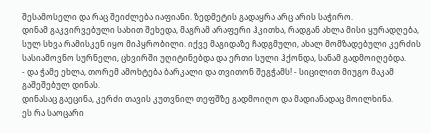შესამოსელი და რაც შეიძლება იაფიანი. ზედმეტის გადაყრა არც არის საჭირო.
დინამ გაკვირვებული სახით შეხედა, მაგრამ არაფერი ჰკითხა, რადგან ახლა მისი ყურადღება, სულ სხვა რამისკენ იყო მიპყრობილი. იქვე მაგიდაზე ჩადგმული, ახალ მომზადებული კერძის სასიამოვნო სურნელი, ცხვირში უღიტინებდა და ერთი სული ჰქონდა, სანამ გადმოიღებდა.
- და ჭამე ეხლა, თორემ ამოხტება ბარკალი და თვითონ შეგჭამს! - სიცილით მიუგო მაკამ გაშეშებულ დინას.
დინასაც გაეცინა, კერძი თავის კუთვნილ თეფშზე გადმოიღო და მადიანადაც მოილხინა.
ეს რა საოცარი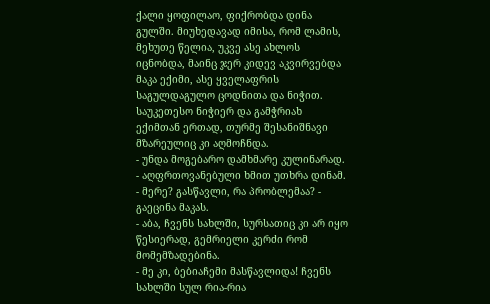ქალი ყოფილაო, ფიქრობდა დინა გულში. მიუხედავად იმისა, რომ ლამის, მეხუთე წელია, უკვე ასე ახლოს იცნობდა, მაინც ჯერ კიდევ აკვირვებდა მაკა ექიმი, ასე ყველაფრის საგულდაგულო ცოდნითა და ნიჭით. საუკეთესო ნიჭიერ და გამჭრიახ ექიმთან ერთად, თურმე შესანიშნავი მზარეულიც კი აღმოჩნდა.
- უნდა მოგებარო დამხმარე კულინარად. - აღფრთოვანებული ხმით უთხრა დინამ.
- მერე? გასწავლი, რა პრობლემაა? - გაეცინა მაკას.
- აბა, ჩვენს სახლში, სურსათიც კი არ იყო წესიერად, გემრიელი კერძი რომ მომემზადებინა.
- მე კი, ბებიაჩემი მასწავლიდა! ჩვენს სახლში სულ რია-რია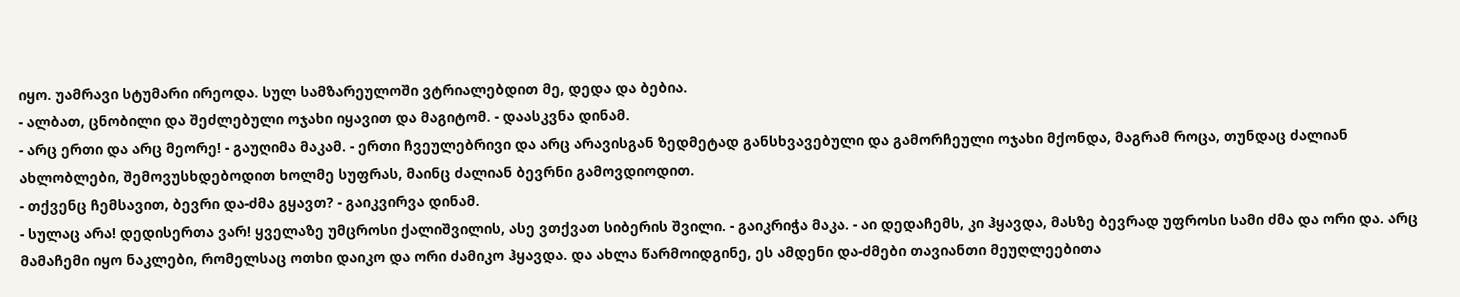იყო. უამრავი სტუმარი ირეოდა. სულ სამზარეულოში ვტრიალებდით მე, დედა და ბებია.
- ალბათ, ცნობილი და შეძლებული ოჯახი იყავით და მაგიტომ. - დაასკვნა დინამ.
- არც ერთი და არც მეორე! - გაუღიმა მაკამ. - ერთი ჩვეულებრივი და არც არავისგან ზედმეტად განსხვავებული და გამორჩეული ოჯახი მქონდა, მაგრამ როცა, თუნდაც ძალიან ახლობლები, შემოვუსხდებოდით ხოლმე სუფრას, მაინც ძალიან ბევრნი გამოვდიოდით.
- თქვენც ჩემსავით, ბევრი და-ძმა გყავთ? - გაიკვირვა დინამ.
- სულაც არა! დედისერთა ვარ! ყველაზე უმცროსი ქალიშვილის, ასე ვთქვათ სიბერის შვილი. - გაიკრიჭა მაკა. - აი დედაჩემს, კი ჰყავდა, მასზე ბევრად უფროსი სამი ძმა და ორი და. არც მამაჩემი იყო ნაკლები, რომელსაც ოთხი დაიკო და ორი ძამიკო ჰყავდა. და ახლა წარმოიდგინე, ეს ამდენი და-ძმები თავიანთი მეუღლეებითა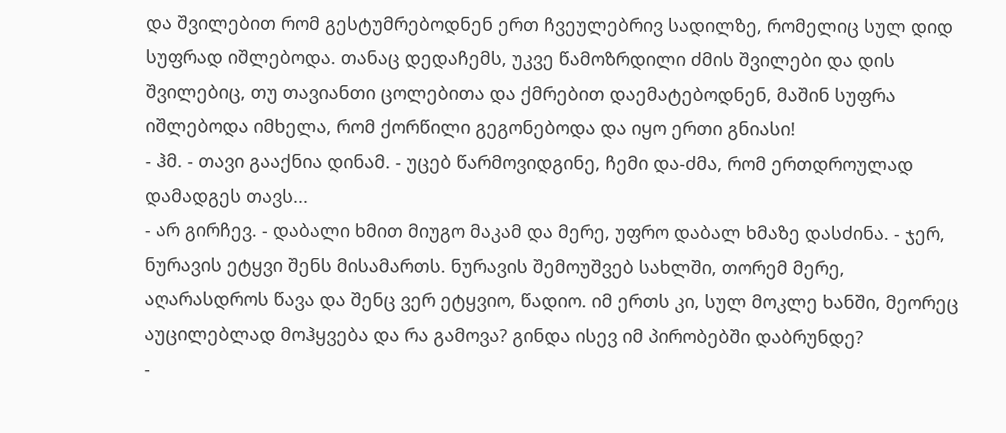და შვილებით რომ გესტუმრებოდნენ ერთ ჩვეულებრივ სადილზე, რომელიც სულ დიდ სუფრად იშლებოდა. თანაც დედაჩემს, უკვე წამოზრდილი ძმის შვილები და დის შვილებიც, თუ თავიანთი ცოლებითა და ქმრებით დაემატებოდნენ, მაშინ სუფრა იშლებოდა იმხელა, რომ ქორწილი გეგონებოდა და იყო ერთი გნიასი!
- ჰმ. - თავი გააქნია დინამ. - უცებ წარმოვიდგინე, ჩემი და-ძმა, რომ ერთდროულად დამადგეს თავს...
- არ გირჩევ. - დაბალი ხმით მიუგო მაკამ და მერე, უფრო დაბალ ხმაზე დასძინა. - ჯერ, ნურავის ეტყვი შენს მისამართს. ნურავის შემოუშვებ სახლში, თორემ მერე, აღარასდროს წავა და შენც ვერ ეტყვიო, წადიო. იმ ერთს კი, სულ მოკლე ხანში, მეორეც აუცილებლად მოჰყვება და რა გამოვა? გინდა ისევ იმ პირობებში დაბრუნდე?
-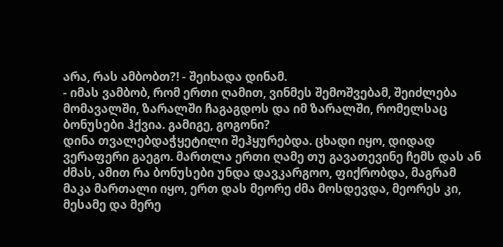არა, რას ამბობთ?! - შეიხადა დინამ.
- იმას ვამბობ, რომ ერთი ღამით, ვინმეს შემოშვებამ, შეიძლება მომავალში, ზარალში ჩაგაგდოს და იმ ზარალში, რომელსაც ბონუსები ჰქვია. გამიგე, გოგონი?
დინა თვალებდაჭყეტილი შეჰყურებდა. ცხადი იყო, დიდად ვერაფერი გაეგო. მართლა ერთი ღამე თუ გავათევინე ჩემს დას ან ძმას, ამით რა ბონუსები უნდა დავკარგოო, ფიქრობდა, მაგრამ მაკა მართალი იყო, ერთ დას მეორე ძმა მოსდევდა, მეორეს კი, მესამე და მერე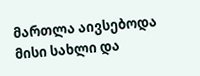მართლა აივსებოდა მისი სახლი და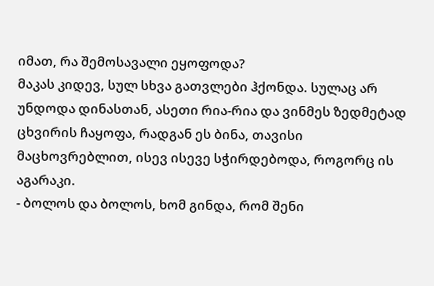იმათ, რა შემოსავალი ეყოფოდა?
მაკას კიდევ, სულ სხვა გათვლები ჰქონდა. სულაც არ უნდოდა დინასთან, ასეთი რია-რია და ვინმეს ზედმეტად ცხვირის ჩაყოფა, რადგან ეს ბინა, თავისი მაცხოვრებლით, ისევ ისევე სჭირდებოდა, როგორც ის აგარაკი.
- ბოლოს და ბოლოს, ხომ გინდა, რომ შენი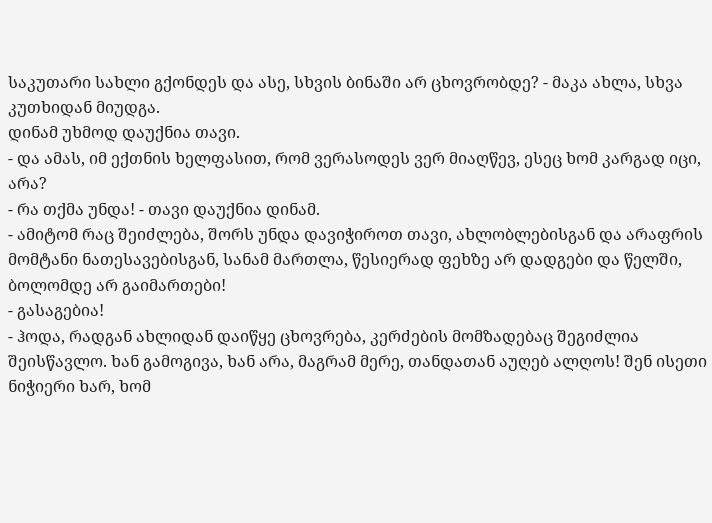საკუთარი სახლი გქონდეს და ასე, სხვის ბინაში არ ცხოვრობდე? - მაკა ახლა, სხვა კუთხიდან მიუდგა.
დინამ უხმოდ დაუქნია თავი.
- და ამას, იმ ექთნის ხელფასით, რომ ვერასოდეს ვერ მიაღწევ, ესეც ხომ კარგად იცი, არა?
- რა თქმა უნდა! - თავი დაუქნია დინამ.
- ამიტომ რაც შეიძლება, შორს უნდა დავიჭიროთ თავი, ახლობლებისგან და არაფრის მომტანი ნათესავებისგან, სანამ მართლა, წესიერად ფეხზე არ დადგები და წელში, ბოლომდე არ გაიმართები!
- გასაგებია!
- ჰოდა, რადგან ახლიდან დაიწყე ცხოვრება, კერძების მომზადებაც შეგიძლია შეისწავლო. ხან გამოგივა, ხან არა, მაგრამ მერე, თანდათან აუღებ ალღოს! შენ ისეთი ნიჭიერი ხარ, ხომ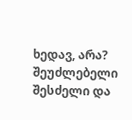ხედავ, არა? შეუძლებელი შესძელი და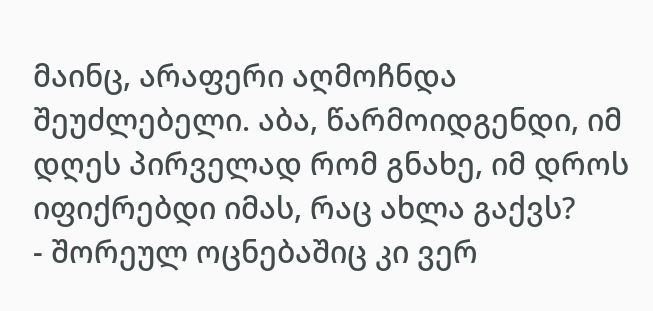მაინც, არაფერი აღმოჩნდა შეუძლებელი. აბა, წარმოიდგენდი, იმ დღეს პირველად რომ გნახე, იმ დროს იფიქრებდი იმას, რაც ახლა გაქვს?
- შორეულ ოცნებაშიც კი ვერ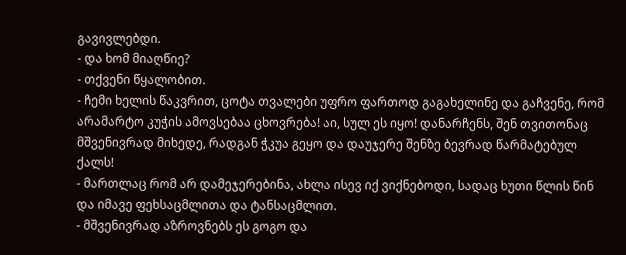გავივლებდი.
- და ხომ მიაღწიე?
- თქვენი წყალობით.
- ჩემი ხელის წაკვრით, ცოტა თვალები უფრო ფართოდ გაგახელინე და გაჩვენე, რომ არამარტო კუჭის ამოვსებაა ცხოვრება! აი, სულ ეს იყო! დანარჩენს, შენ თვითონაც მშვენივრად მიხედე, რადგან ჭკუა გეყო და დაუჯერე შენზე ბევრად წარმატებულ ქალს!
- მართლაც რომ არ დამეჯერებინა, ახლა ისევ იქ ვიქნებოდი, სადაც ხუთი წლის წინ და იმავე ფეხსაცმლითა და ტანსაცმლით.
- მშვენივრად აზროვნებს ეს გოგო და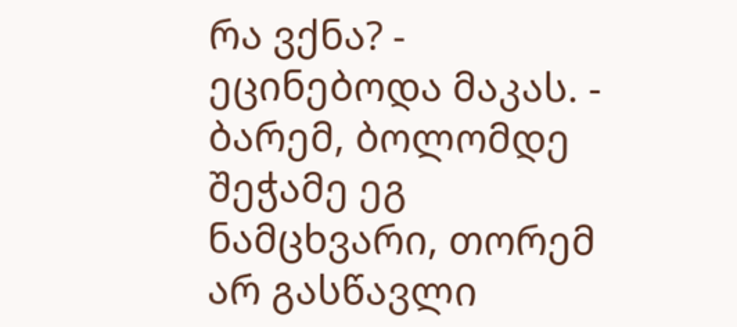რა ვქნა? - ეცინებოდა მაკას. - ბარემ, ბოლომდე შეჭამე ეგ ნამცხვარი, თორემ არ გასწავლი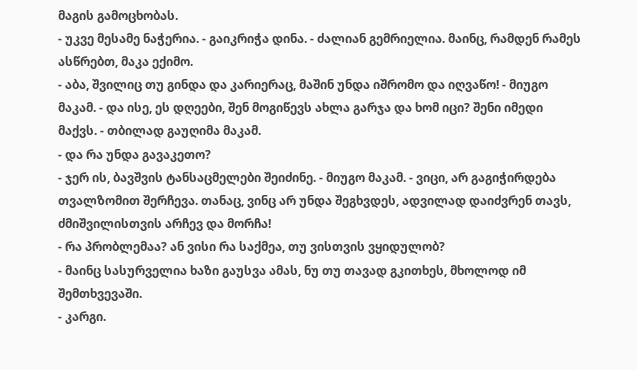მაგის გამოცხობას.
- უკვე მესამე ნაჭერია. - გაიკრიჭა დინა. - ძალიან გემრიელია. მაინც, რამდენ რამეს ასწრებთ, მაკა ექიმო.
- აბა, შვილიც თუ გინდა და კარიერაც, მაშინ უნდა იშრომო და იღვაწო! - მიუგო მაკამ. - და ისე, ეს დღეები, შენ მოგიწევს ახლა გარჯა და ხომ იცი? შენი იმედი მაქვს. - თბილად გაუღიმა მაკამ.
- და რა უნდა გავაკეთო?
- ჯერ ის, ბავშვის ტანსაცმელები შეიძინე. - მიუგო მაკამ. - ვიცი, არ გაგიჭირდება თვალზომით შერჩევა. თანაც, ვინც არ უნდა შეგხვდეს, ადვილად დაიძვრენ თავს, ძმიშვილისთვის არჩევ და მორჩა!
- რა პრობლემაა? ან ვისი რა საქმეა, თუ ვისთვის ვყიდულობ?
- მაინც სასურველია ხაზი გაუსვა ამას, ნუ თუ თავად გკითხეს, მხოლოდ იმ შემთხვევაში.
- კარგი.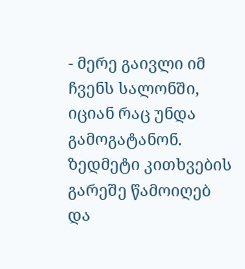- მერე გაივლი იმ ჩვენს სალონში, იციან რაც უნდა გამოგატანონ. ზედმეტი კითხვების გარეშე წამოიღებ და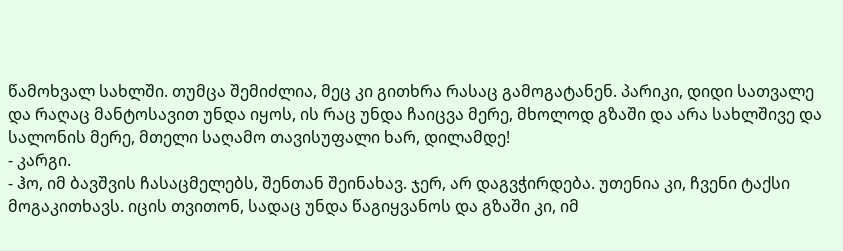წამოხვალ სახლში. თუმცა შემიძლია, მეც კი გითხრა რასაც გამოგატანენ. პარიკი, დიდი სათვალე და რაღაც მანტოსავით უნდა იყოს, ის რაც უნდა ჩაიცვა მერე, მხოლოდ გზაში და არა სახლშივე და სალონის მერე, მთელი საღამო თავისუფალი ხარ, დილამდე!
- კარგი.
- ჰო, იმ ბავშვის ჩასაცმელებს, შენთან შეინახავ. ჯერ, არ დაგვჭირდება. უთენია კი, ჩვენი ტაქსი მოგაკითხავს. იცის თვითონ, სადაც უნდა წაგიყვანოს და გზაში კი, იმ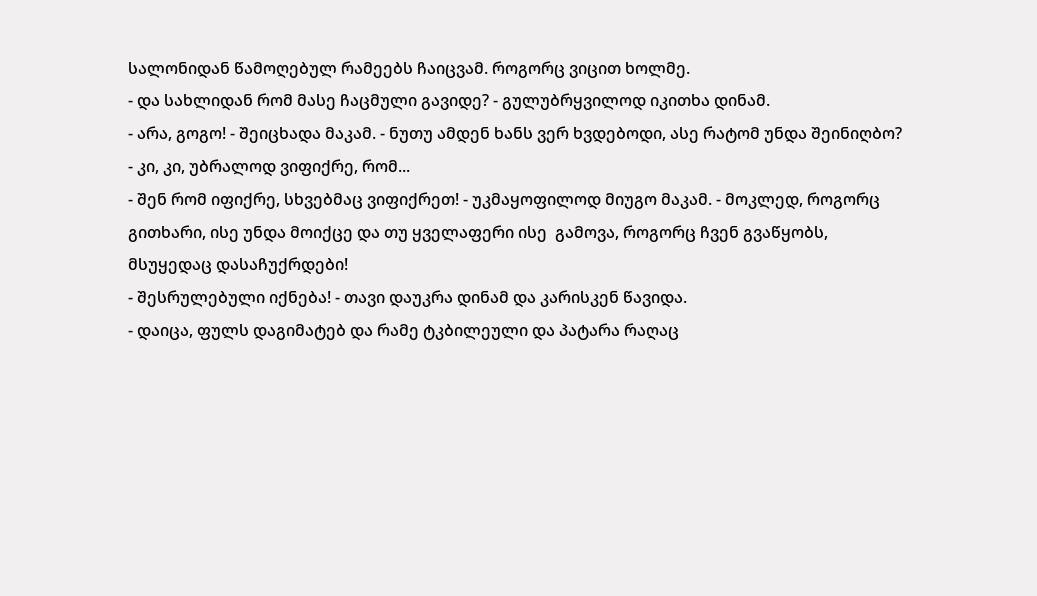სალონიდან წამოღებულ რამეებს ჩაიცვამ. როგორც ვიცით ხოლმე.
- და სახლიდან რომ მასე ჩაცმული გავიდე? - გულუბრყვილოდ იკითხა დინამ.
- არა, გოგო! - შეიცხადა მაკამ. - ნუთუ ამდენ ხანს ვერ ხვდებოდი, ასე რატომ უნდა შეინიღბო?
- კი, კი, უბრალოდ ვიფიქრე, რომ...
- შენ რომ იფიქრე, სხვებმაც ვიფიქრეთ! - უკმაყოფილოდ მიუგო მაკამ. - მოკლედ, როგორც გითხარი, ისე უნდა მოიქცე და თუ ყველაფერი ისე  გამოვა, როგორც ჩვენ გვაწყობს, მსუყედაც დასაჩუქრდები!
- შესრულებული იქნება! - თავი დაუკრა დინამ და კარისკენ წავიდა.
- დაიცა, ფულს დაგიმატებ და რამე ტკბილეული და პატარა რაღაც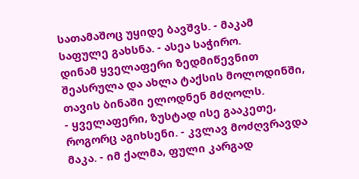სათამაშოც უყიდე ბავშვს. - მაკამ საფულე გახსნა. - ასეა საჭირო.
დინამ ყველაფერი ზედმიწევნით შეასრულა და ახლა ტაქსის მოლოდინში, თავის ბინაში ელოდნენ მძღოლს.
- ყველაფერი, ზუსტად ისე გააკეთე, როგორც აგიხსენი. - კვლავ მოძღვრავდა მაკა. - იმ ქალმა, ფული კარგად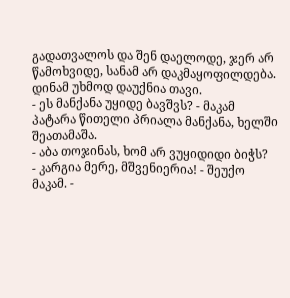გადათვალოს და შენ დაელოდე, ჯერ არ წამოხვიდე, სანამ არ დაკმაყოფილდება.
დინამ უხმოდ დაუქნია თავი.
- ეს მანქანა უყიდე ბავშვს? - მაკამ პატარა წითელი პრიალა მანქანა, ხელში შეათამაშა.
- აბა თოჯინას, ხომ არ ვუყიდიდი ბიჭს?
- კარგია მერე, მშვენიერია! - შეუქო მაკამ. -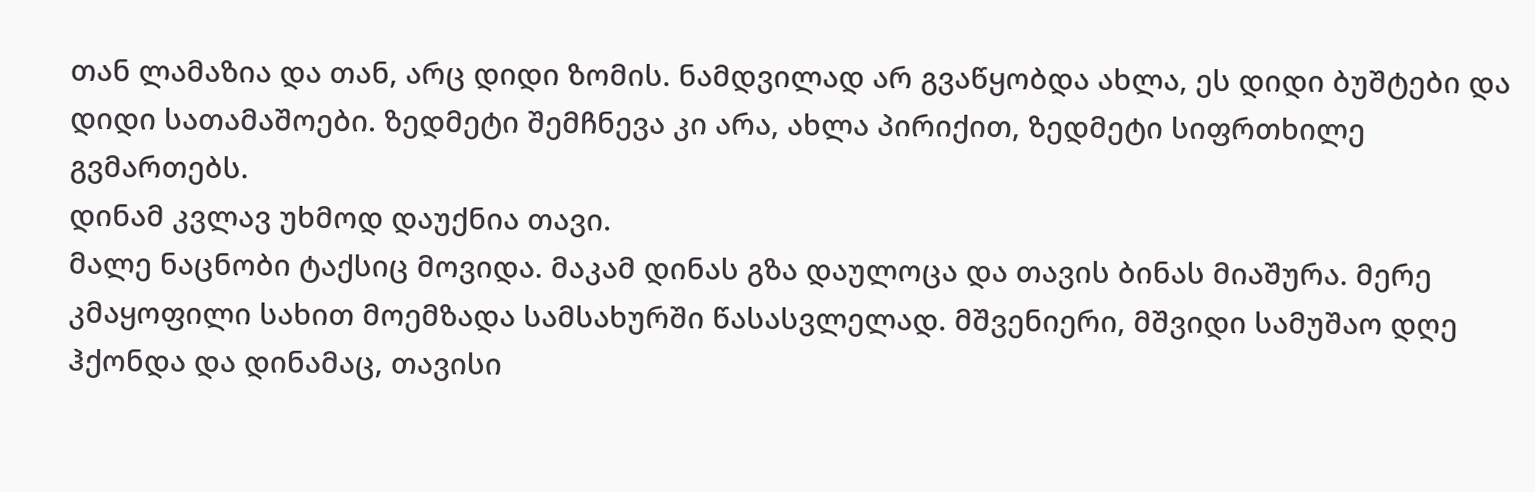თან ლამაზია და თან, არც დიდი ზომის. ნამდვილად არ გვაწყობდა ახლა, ეს დიდი ბუშტები და დიდი სათამაშოები. ზედმეტი შემჩნევა კი არა, ახლა პირიქით, ზედმეტი სიფრთხილე გვმართებს.
დინამ კვლავ უხმოდ დაუქნია თავი.
მალე ნაცნობი ტაქსიც მოვიდა. მაკამ დინას გზა დაულოცა და თავის ბინას მიაშურა. მერე კმაყოფილი სახით მოემზადა სამსახურში წასასვლელად. მშვენიერი, მშვიდი სამუშაო დღე ჰქონდა და დინამაც, თავისი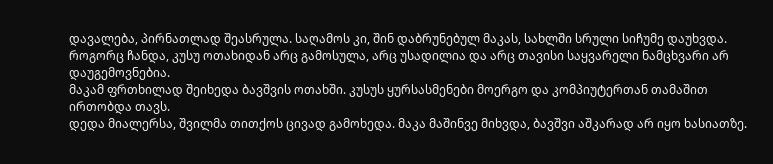დავალება, პირნათლად შეასრულა. საღამოს კი, შინ დაბრუნებულ მაკას, სახლში სრული სიჩუმე დაუხვდა.
როგორც ჩანდა, კუსუ ოთახიდან არც გამოსულა, არც უსადილია და არც თავისი საყვარელი ნამცხვარი არ დაუგემოვნებია.
მაკამ ფრთხილად შეიხედა ბავშვის ოთახში. კუსუს ყურსასმენები მოერგო და კომპიუტერთან თამაშით ირთობდა თავს.
დედა მიალერსა, შვილმა თითქოს ცივად გამოხედა. მაკა მაშინვე მიხვდა, ბავშვი აშკარად არ იყო ხასიათზე.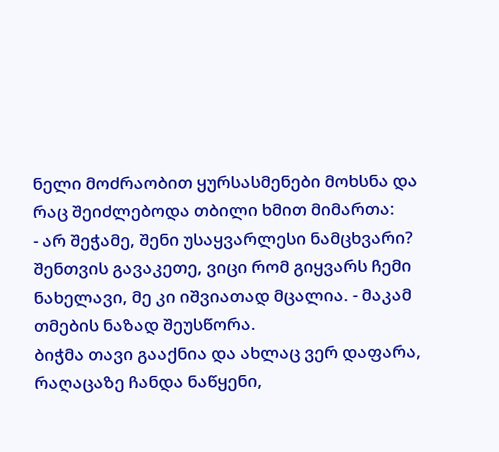ნელი მოძრაობით ყურსასმენები მოხსნა და რაც შეიძლებოდა თბილი ხმით მიმართა:
- არ შეჭამე, შენი უსაყვარლესი ნამცხვარი? შენთვის გავაკეთე, ვიცი რომ გიყვარს ჩემი ნახელავი, მე კი იშვიათად მცალია. - მაკამ თმების ნაზად შეუსწორა.
ბიჭმა თავი გააქნია და ახლაც ვერ დაფარა, რაღაცაზე ჩანდა ნაწყენი,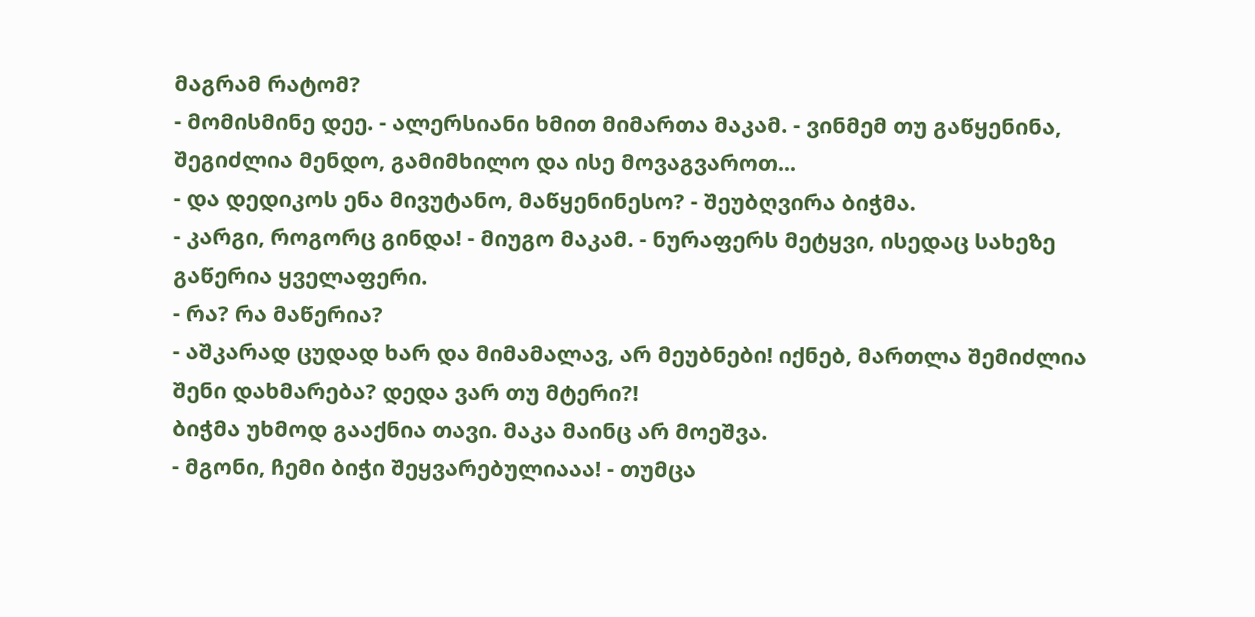მაგრამ რატომ?
- მომისმინე დეე. - ალერსიანი ხმით მიმართა მაკამ. - ვინმემ თუ გაწყენინა, შეგიძლია მენდო, გამიმხილო და ისე მოვაგვაროთ...
- და დედიკოს ენა მივუტანო, მაწყენინესო? - შეუბღვირა ბიჭმა.
- კარგი, როგორც გინდა! - მიუგო მაკამ. - ნურაფერს მეტყვი, ისედაც სახეზე გაწერია ყველაფერი.
- რა? რა მაწერია?
- აშკარად ცუდად ხარ და მიმამალავ, არ მეუბნები! იქნებ, მართლა შემიძლია შენი დახმარება? დედა ვარ თუ მტერი?!
ბიჭმა უხმოდ გააქნია თავი. მაკა მაინც არ მოეშვა.
- მგონი, ჩემი ბიჭი შეყვარებულიააა! - თუმცა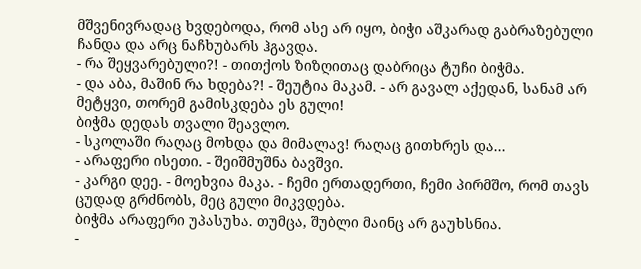მშვენივრადაც ხვდებოდა, რომ ასე არ იყო, ბიჭი აშკარად გაბრაზებული ჩანდა და არც ნაჩხუბარს ჰგავდა.
- რა შეყვარებული?! - თითქოს ზიზღითაც დაბრიცა ტუჩი ბიჭმა.
- და აბა, მაშინ რა ხდება?! - შეუტია მაკამ. - არ გავალ აქედან, სანამ არ მეტყვი, თორემ გამისკდება ეს გული!
ბიჭმა დედას თვალი შეავლო.
- სკოლაში რაღაც მოხდა და მიმალავ! რაღაც გითხრეს და...
- არაფერი ისეთი. - შეიშმუშნა ბავშვი.
- კარგი დეე. - მოეხვია მაკა. - ჩემი ერთადერთი, ჩემი პირმშო, რომ თავს ცუდად გრძნობს, მეც გული მიკვდება.
ბიჭმა არაფერი უპასუხა. თუმცა, შუბლი მაინც არ გაუხსნია.
-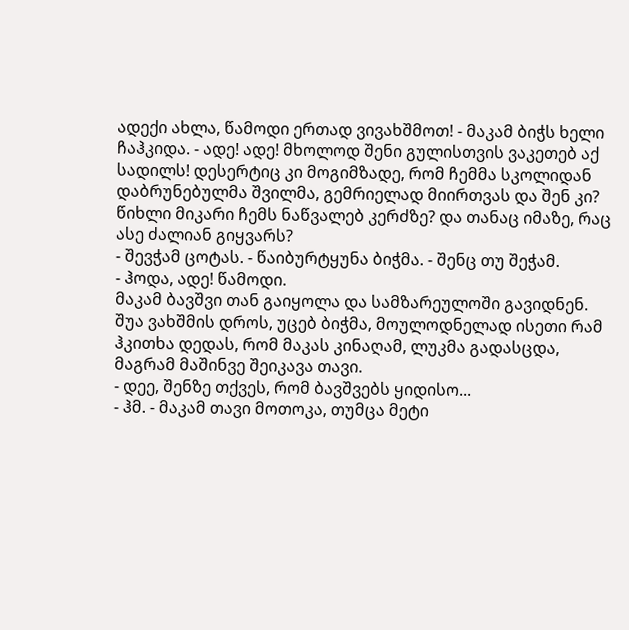ადექი ახლა, წამოდი ერთად ვივახშმოთ! - მაკამ ბიჭს ხელი ჩაჰკიდა. - ადე! ადე! მხოლოდ შენი გულისთვის ვაკეთებ აქ სადილს! დესერტიც კი მოგიმზადე, რომ ჩემმა სკოლიდან დაბრუნებულმა შვილმა, გემრიელად მიირთვას და შენ კი? წიხლი მიკარი ჩემს ნაწვალებ კერძზე? და თანაც იმაზე, რაც ასე ძალიან გიყვარს?
- შევჭამ ცოტას. - წაიბურტყუნა ბიჭმა. - შენც თუ შეჭამ.
- ჰოდა, ადე! წამოდი.
მაკამ ბავშვი თან გაიყოლა და სამზარეულოში გავიდნენ. შუა ვახშმის დროს, უცებ ბიჭმა, მოულოდნელად ისეთი რამ ჰკითხა დედას, რომ მაკას კინაღამ, ლუკმა გადასცდა, მაგრამ მაშინვე შეიკავა თავი.
- დეე, შენზე თქვეს, რომ ბავშვებს ყიდისო...
- ჰმ. - მაკამ თავი მოთოკა, თუმცა მეტი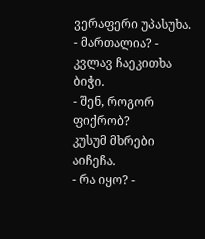ვერაფერი უპასუხა.
- მართალია? - კვლავ ჩაეკითხა ბიჭი.
- შენ, როგორ ფიქრობ?
კუსუმ მხრები აიჩეჩა.
- რა იყო? -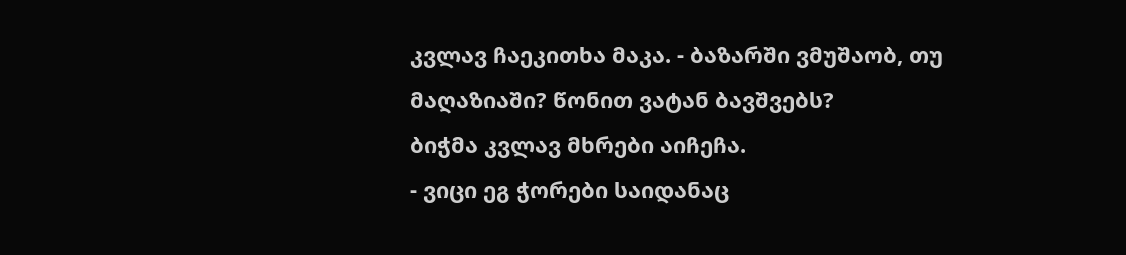კვლავ ჩაეკითხა მაკა. - ბაზარში ვმუშაობ, თუ მაღაზიაში? წონით ვატან ბავშვებს?
ბიჭმა კვლავ მხრები აიჩეჩა.
- ვიცი ეგ ჭორები საიდანაც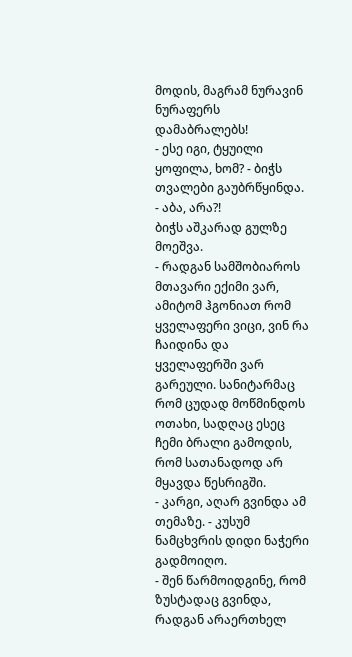მოდის, მაგრამ ნურავინ ნურაფერს დამაბრალებს!
- ესე იგი, ტყუილი ყოფილა, ხომ? - ბიჭს თვალები გაუბრწყინდა.
- აბა, არა?!
ბიჭს აშკარად გულზე მოეშვა.
- რადგან სამშობიაროს მთავარი ექიმი ვარ, ამიტომ ჰგონიათ რომ ყველაფერი ვიცი, ვინ რა ჩაიდინა და ყველაფერში ვარ გარეული. სანიტარმაც რომ ცუდად მოწმინდოს ოთახი, სადღაც ესეც ჩემი ბრალი გამოდის, რომ სათანადოდ არ მყავდა წესრიგში.
- კარგი, აღარ გვინდა ამ თემაზე. - კუსუმ ნამცხვრის დიდი ნაჭერი გადმოიღო.
- შენ წარმოიდგინე, რომ ზუსტადაც გვინდა, რადგან არაერთხელ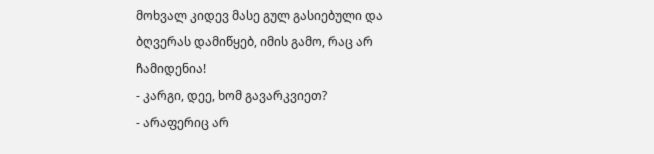მოხვალ კიდევ მასე გულ გასიებული და ბღვერას დამიწყებ, იმის გამო, რაც არ ჩამიდენია!
- კარგი, დეე, ხომ გავარკვიეთ?
- არაფერიც არ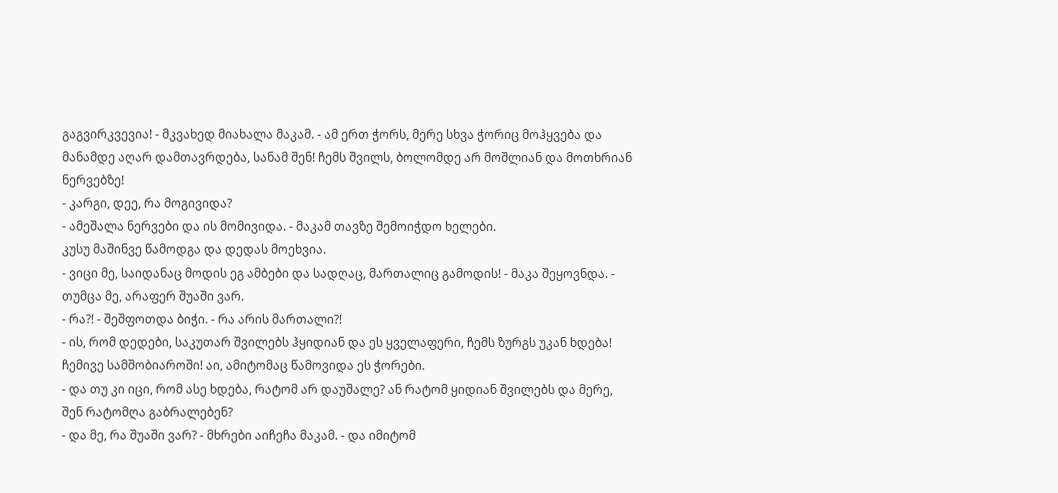გაგვირკვევია! - მკვახედ მიახალა მაკამ. - ამ ერთ ჭორს, მერე სხვა ჭორიც მოჰყვება და მანამდე აღარ დამთავრდება, სანამ შენ! ჩემს შვილს, ბოლომდე არ მოშლიან და მოთხრიან ნერვებზე!
- კარგი, დეე, რა მოგივიდა?
- ამეშალა ნერვები და ის მომივიდა. - მაკამ თავზე შემოიჭდო ხელები.
კუსუ მაშინვე წამოდგა და დედას მოეხვია.
- ვიცი მე, საიდანაც მოდის ეგ ამბები და სადღაც, მართალიც გამოდის! - მაკა შეყოვნდა. - თუმცა მე, არაფერ შუაში ვარ.
- რა?! - შეშფოთდა ბიჭი. - რა არის მართალი?!
- ის, რომ დედები, საკუთარ შვილებს ჰყიდიან და ეს ყველაფერი, ჩემს ზურგს უკან ხდება! ჩემივე სამშობიაროში! აი, ამიტომაც წამოვიდა ეს ჭორები.
- და თუ კი იცი, რომ ასე ხდება, რატომ არ დაუშალე? ან რატომ ყიდიან შვილებს და მერე, შენ რატომღა გაბრალებენ?
- და მე, რა შუაში ვარ? - მხრები აიჩეჩა მაკამ. - და იმიტომ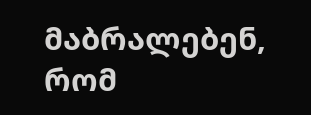მაბრალებენ, რომ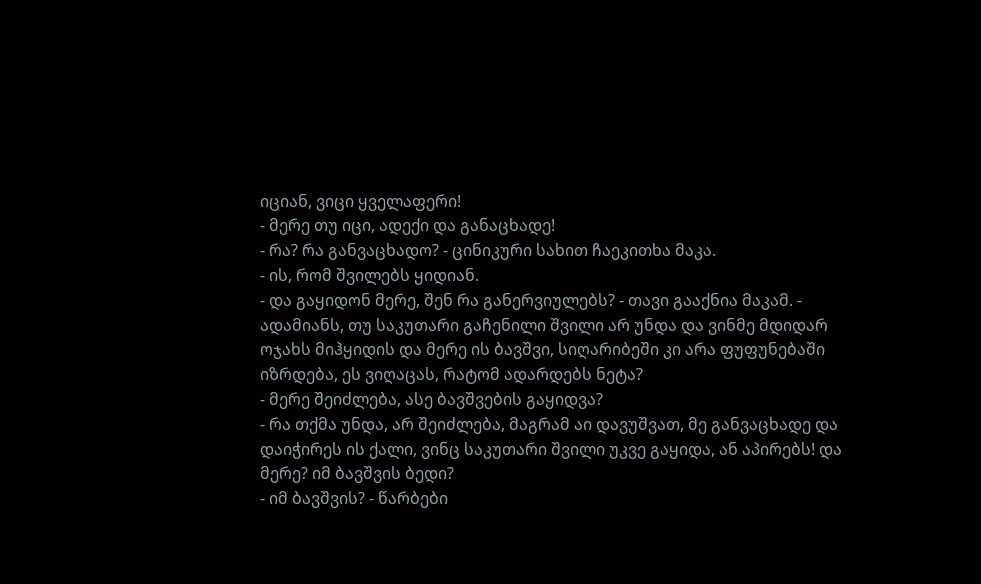იციან, ვიცი ყველაფერი!
- მერე თუ იცი, ადექი და განაცხადე!
- რა? რა განვაცხადო? - ცინიკური სახით ჩაეკითხა მაკა.
- ის, რომ შვილებს ყიდიან.
- და გაყიდონ მერე, შენ რა განერვიულებს? - თავი გააქნია მაკამ. - ადამიანს, თუ საკუთარი გაჩენილი შვილი არ უნდა და ვინმე მდიდარ ოჯახს მიჰყიდის და მერე ის ბავშვი, სიღარიბეში კი არა ფუფუნებაში იზრდება, ეს ვიღაცას, რატომ ადარდებს ნეტა?
- მერე შეიძლება, ასე ბავშვების გაყიდვა?
- რა თქმა უნდა, არ შეიძლება, მაგრამ აი დავუშვათ, მე განვაცხადე და დაიჭირეს ის ქალი, ვინც საკუთარი შვილი უკვე გაყიდა, ან აპირებს! და მერე? იმ ბავშვის ბედი?
- იმ ბავშვის? - წარბები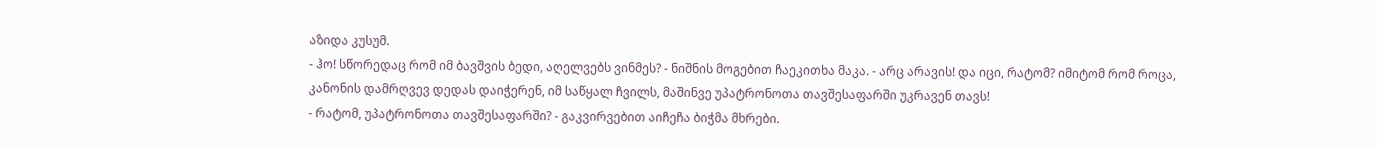აზიდა კუსუმ.
- ჰო! სწორედაც რომ იმ ბავშვის ბედი, აღელვებს ვინმეს? - ნიშნის მოგებით ჩაეკითხა მაკა. - არც არავის! და იცი, რატომ? იმიტომ რომ როცა, კანონის დამრღვევ დედას დაიჭერენ, იმ საწყალ ჩვილს, მაშინვე უპატრონოთა თავშესაფარში უკრავენ თავს!
- რატომ, უპატრონოთა თავშესაფარში? - გაკვირვებით აიჩეჩა ბიჭმა მხრები.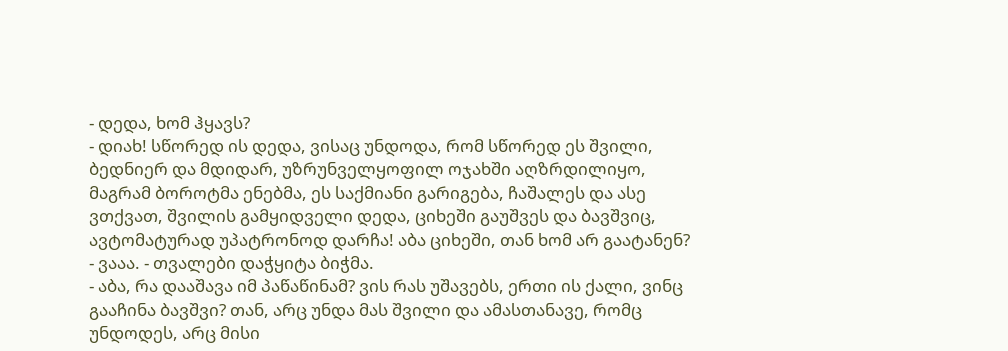- დედა, ხომ ჰყავს?
- დიახ! სწორედ ის დედა, ვისაც უნდოდა, რომ სწორედ ეს შვილი, ბედნიერ და მდიდარ, უზრუნველყოფილ ოჯახში აღზრდილიყო, მაგრამ ბოროტმა ენებმა, ეს საქმიანი გარიგება, ჩაშალეს და ასე ვთქვათ, შვილის გამყიდველი დედა, ციხეში გაუშვეს და ბავშვიც, ავტომატურად უპატრონოდ დარჩა! აბა ციხეში, თან ხომ არ გაატანენ?
- ვააა. - თვალები დაჭყიტა ბიჭმა.
- აბა, რა დააშავა იმ პაწაწინამ? ვის რას უშავებს, ერთი ის ქალი, ვინც გააჩინა ბავშვი? თან, არც უნდა მას შვილი და ამასთანავე, რომც უნდოდეს, არც მისი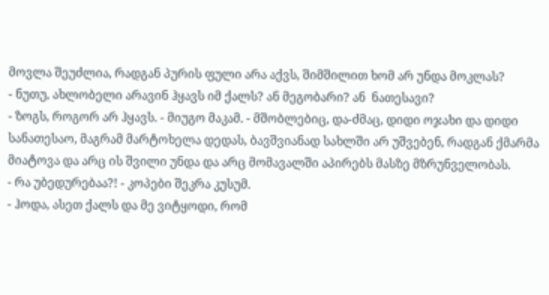მოვლა შეუძლია, რადგან პურის ფული არა აქვს, შიმშილით ხომ არ უნდა მოკლას?
- ნუთუ, ახლობელი არავინ ჰყავს იმ ქალს? ან მეგობარი? ან  ნათესავი?
- ზოგს, როგორ არ ჰყავს. - მიუგო მაკამ. - მშობლებიც, და-ძმაც, დიდი ოჯახი და დიდი სანათესაო, მაგრამ მარტოხელა დედას, ბავშვიანად სახლში არ უშვებენ, რადგან ქმარმა მიატოვა და არც ის შვილი უნდა და არც მომავალში აპირებს მასზე მზრუნველობას.
- რა უბედურებაა?! - კოპები შეკრა კუსუმ.
- ჰოდა, ასეთ ქალს და მე ვიტყოდი, რომ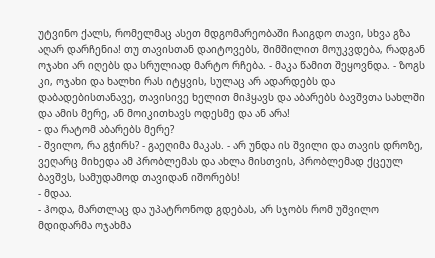უტვინო ქალს, რომელმაც ასეთ მდგომარეობაში ჩაიგდო თავი, სხვა გზა აღარ დარჩენია! თუ თავისთან დაიტოვებს, შიმშილით მოუკვდება, რადგან ოჯახი არ იღებს და სრულიად მარტო რჩება. - მაკა წამით შეყოვნდა. - ზოგს კი, ოჯახი და ხალხი რას იტყვის, სულაც არ ადარდებს და დაბადებისთანავე, თავისივე ხელით მიჰყავს და აბარებს ბავშვთა სახლში და ამის მერე, ან მოიკითხავს ოდესმე და ან არა!
- და რატომ აბარებს მერე?
- შვილო, რა გჭირს? - გაეღიმა მაკას. - არ უნდა ის შვილი და თავის დროზე, ვეღარც მიხედა ამ პრობლემას და ახლა მისთვის, პრობლემად ქცეულ ბავშვს, სამუდამოდ თავიდან იშორებს!
- მდაა.
- ჰოდა, მართლაც და უპატრონოდ გდებას, არ სჯობს რომ უშვილო მდიდარმა ოჯახმა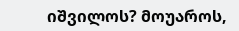იშვილოს? მოუაროს,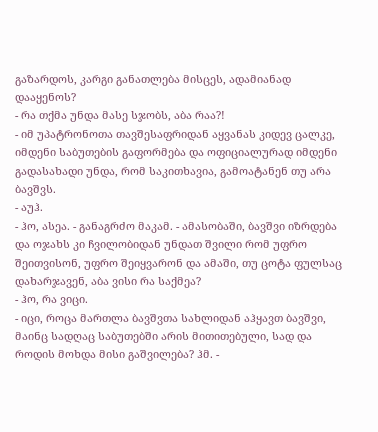გაზარდოს, კარგი განათლება მისცეს, ადამიანად დააყენოს?
- რა თქმა უნდა მასე სჯობს, აბა რაა?!
- იმ უპატრონოთა თავშესაფრიდან აყვანას კიდევ ცალკე, იმდენი საბუთების გაფორმება და ოფიციალურად იმდენი გადასახადი უნდა, რომ საკითხავია, გამოატანენ თუ არა ბავშვს.
- აუჰ.
- ჰო, ასეა. - განაგრძო მაკამ. - ამასობაში, ბავშვი იზრდება და ოჯახს კი ჩვილობიდან უნდათ შვილი რომ უფრო შეითვისონ, უფრო შეიყვარონ და ამაში, თუ ცოტა ფულსაც დახარჯავენ, აბა ვისი რა საქმეა?
- ჰო, რა ვიცი.
- იცი, როცა მართლა ბავშვთა სახლიდან აჰყავთ ბავშვი, მაინც სადღაც საბუთებში არის მითითებული, სად და როდის მოხდა მისი გაშვილება? ჰმ. -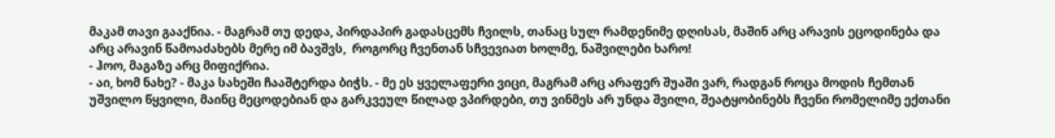მაკამ თავი გააქნია. - მაგრამ თუ დედა, პირდაპირ გადასცემს ჩვილს, თანაც სულ რამდენიმე დღისას, მაშინ არც არავის ეცოდინება და არც არავინ წამოაძახებს მერე იმ ბავშვს,  როგორც ჩვენთან სჩვევიათ ხოლმე, ნაშვილები ხარო!
- ჰოო, მაგაზე არც მიფიქრია.
- აი, ხომ ნახე? - მაკა სახეში ჩააშტერდა ბიჭს. - მე ეს ყველაფერი ვიცი, მაგრამ არც არაფერ შუაში ვარ, რადგან როცა მოდის ჩემთან უშვილო წყვილი, მაინც მეცოდებიან და გარკვეულ წილად ვპირდები, თუ ვინმეს არ უნდა შვილი, შეატყობინებს ჩვენი რომელიმე ექთანი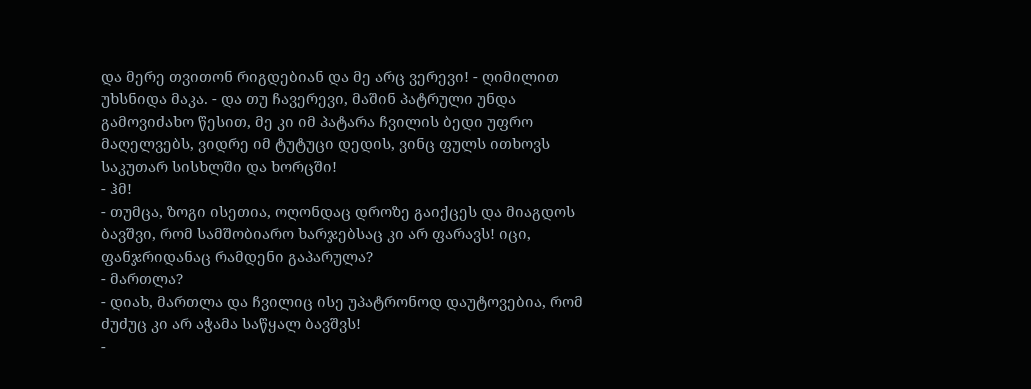და მერე თვითონ რიგდებიან და მე არც ვერევი! - ღიმილით უხსნიდა მაკა. - და თუ ჩავერევი, მაშინ პატრული უნდა გამოვიძახო წესით, მე კი იმ პატარა ჩვილის ბედი უფრო მაღელვებს, ვიდრე იმ ტუტუცი დედის, ვინც ფულს ითხოვს საკუთარ სისხლში და ხორცში!
- ჰმ!
- თუმცა, ზოგი ისეთია, ოღონდაც დროზე გაიქცეს და მიაგდოს ბავშვი, რომ სამშობიარო ხარჯებსაც კი არ ფარავს! იცი, ფანჯრიდანაც რამდენი გაპარულა?
- მართლა?
- დიახ, მართლა და ჩვილიც ისე უპატრონოდ დაუტოვებია, რომ ძუძუც კი არ აჭამა საწყალ ბავშვს!
-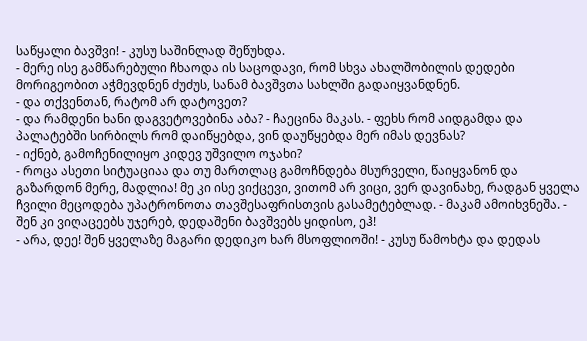საწყალი ბავშვი! - კუსუ საშინლად შეწუხდა.
- მერე ისე გამწარებული ჩხაოდა ის საცოდავი, რომ სხვა ახალშობილის დედები მორიგეობით აჭმევდნენ ძუძუს, სანამ ბავშვთა სახლში გადაიყვანდნენ.
- და თქვენთან, რატომ არ დატოვეთ?
- და რამდენი ხანი დაგვეტოვებინა აბა? - ჩაეცინა მაკას. - ფეხს რომ აიდგამდა და პალატებში სირბილს რომ დაიწყებდა, ვინ დაუწყებდა მერ იმას დევნას?
- იქნებ, გამოჩენილიყო კიდევ უშვილო ოჯახი?
- როცა ასეთი სიტუაციაა და თუ მართლაც გამოჩნდება მსურველი, წაიყვანონ და გაზარდონ მერე, მადლია! მე კი ისე ვიქცევი, ვითომ არ ვიცი, ვერ დავინახე, რადგან ყველა ჩვილი მეცოდება უპატრონოთა თავშესაფრისთვის გასამეტებლად. - მაკამ ამოიხვნეშა. - შენ კი ვიღაცეებს უჯერებ, დედაშენი ბავშვებს ყიდისო, ეჰ!
- არა, დეე! შენ ყველაზე მაგარი დედიკო ხარ მსოფლიოში! - კუსუ წამოხტა და დედას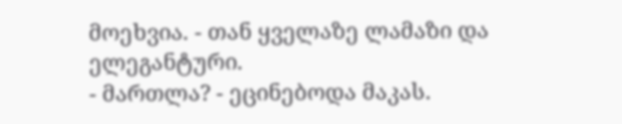მოეხვია. - თან ყველაზე ლამაზი და ელეგანტური.
- მართლა? - ეცინებოდა მაკას.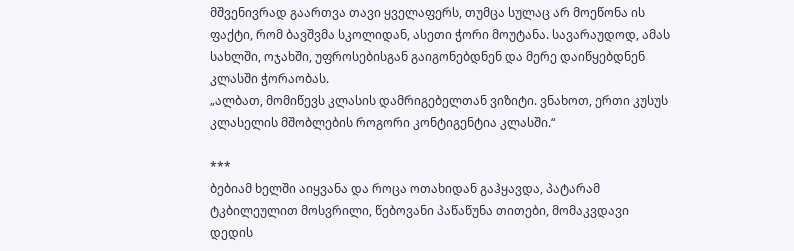მშვენივრად გაართვა თავი ყველაფერს, თუმცა სულაც არ მოეწონა ის ფაქტი, რომ ბავშვმა სკოლიდან, ასეთი ჭორი მოუტანა. სავარაუდოდ, ამას სახლში, ოჯახში, უფროსებისგან გაიგონებდნენ და მერე დაიწყებდნენ კლასში ჭორაობას.
„ალბათ, მომიწევს კლასის დამრიგებელთან ვიზიტი. ვნახოთ, ერთი კუსუს კლასელის მშობლების როგორი კონტიგენტია კლასში.“

***
ბებიამ ხელში აიყვანა და როცა ოთახიდან გაჰყავდა, პატარამ ტკბილეულით მოსვრილი, წებოვანი პაწაწუნა თითები, მომაკვდავი დედის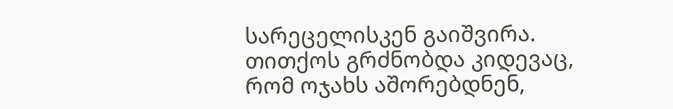სარეცელისკენ გაიშვირა. თითქოს გრძნობდა კიდევაც, რომ ოჯახს აშორებდნენ,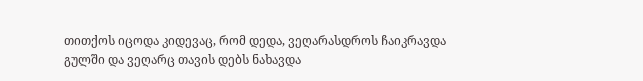თითქოს იცოდა კიდევაც, რომ დედა, ვეღარასდროს ჩაიკრავდა გულში და ვეღარც თავის დებს ნახავდა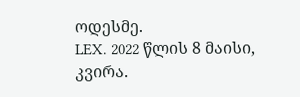ოდესმე.
LEX. 2022 წლის 8 მაისი, კვირა.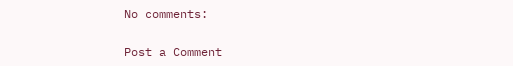No comments:

Post a Comment